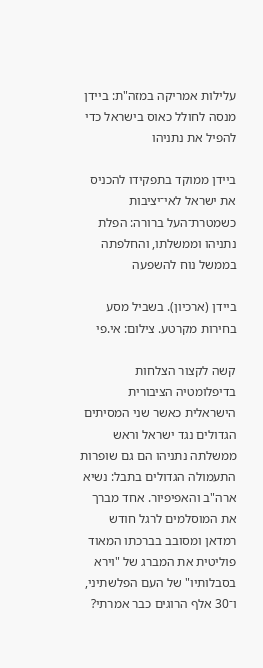עלילות אמריקה במזה"ת: ביידן מנסה לחולל כאוס בישראל כדי להפיל את נתניהו

ביידן ממוקד בתפקידו להכניס את ישראל לאי־יציבות כשמטרת־העל ברורה: הפלת נתניהו וממשלתו, והחלפתה בממשל נוח להשפעה

ביידן (ארכיון). בשביל מסע בחירות מקרטע. צילום: אי.פי

קשה לקצור הצלחות בדיפלומטיה הציבורית הישראלית כאשר שני המסיתים הגדולים נגד ישראל וראש ממשלתה נתניהו הם גם שופרות התעמולה הגדולים בתבל: נשיא ארה"ב והאפיפיור. אחד מברך את המוסלמים לרגל חודש רמדאן ומסובב בברכתו המאוד פוליטית את המברג של "וירא בסבלותיו" של העם הפלשתיני, ו־30 אלף הרוגים כבר אמרתי?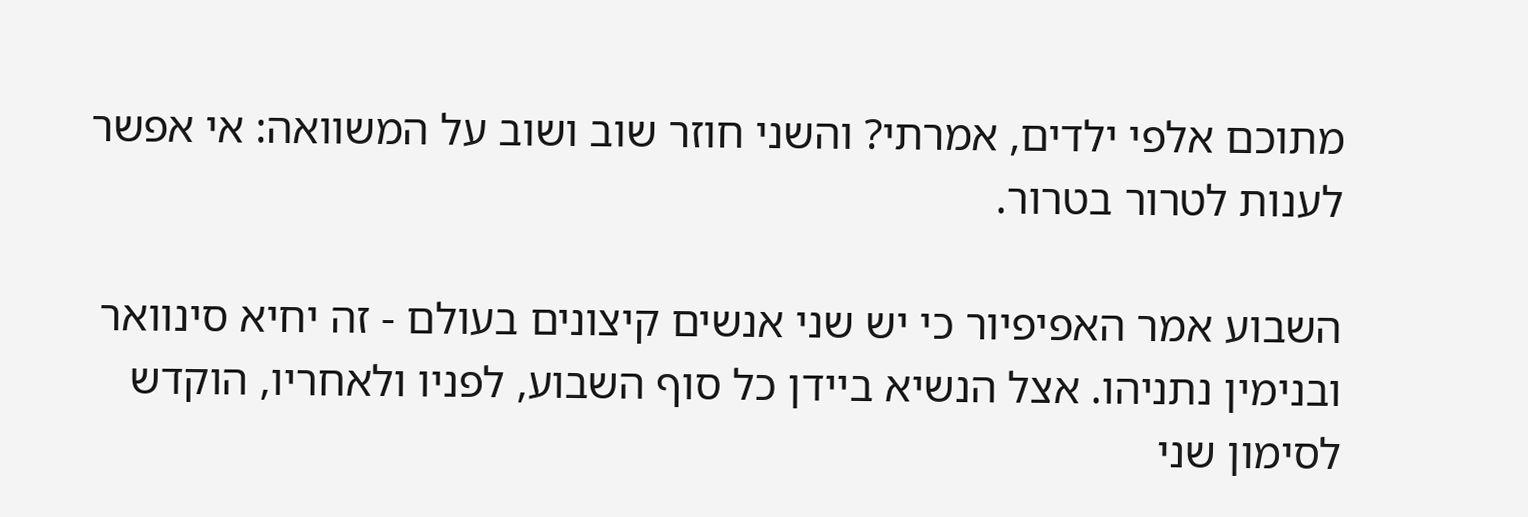מתוכם אלפי ילדים, אמרתי? והשני חוזר שוב ושוב על המשוואה: אי אפשר לענות לטרור בטרור.

השבוע אמר האפיפיור כי יש שני אנשים קיצונים בעולם - זה יחיא סינוואר ובנימין נתניהו. אצל הנשיא ביידן כל סוף השבוע, לפניו ולאחריו, הוקדש לסימון שני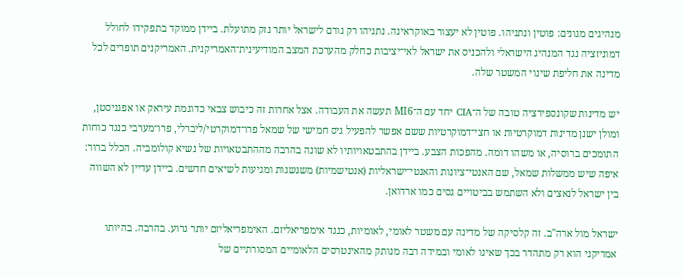מנהיגים מגונים: פוטין ונתניהו. פוטין לא יעצור באוקראינה. נתניהו רק גורם לישראל יותר נזק מתועלת. ביידן ממוקד בתפקידו לחולל דמוניזציה נגד המנהיג הישראלי ולהכניס את ישראל לאי־יציבות כחלק מהערכת המצב המודיעינית־האמריקנית. האמריקנים תופרים לכל מדינה את חליפת שינוי המשטר שלה.

יש מדינות שקונספירציה טובה של ה־CIA יחד עם ה־MI6 תעשה את העבודה. אצל אחרות זה כיבוש צבאי כדוגמת עיראק או אפגניסטן, ומולן ישנן מדינות דמוקרטיות או חצי־דמוקרטיות ששם אפשר להפעיל גיס חמישי של שמאל פרו־דמוקרטי/ליברלי, פרו־מערבי כנגד כוחות התומכים ברוסיה, או משהו דומה. מהפכות הצבע. ביידן בהתבטאויותיו לא שונה בהרבה מההתבטאויות של נשיא קולומביה. הכלל ברור: איפה שיש ממשלות שמאל, שם האנטי־ציונות והאנטי־ישראליות (אנטישמיות) משגשגות ומגיעות לשיאים חדשים. ביידן עדיין לא השווה בין ישראל לנאצים ולא השתמש בביטויים גסים כמו ארדואן.

ישראל מול ארה"ב. זה קלסיקה של מדינה עם משטר לאומי, לאומיות, כנגד אימפריאליזם. האימפריאליזם יותר גרוע. בהרבה. בהיותו אמריקני הוא רק מתהדר בכך שאינו לאומי ובמידה רבה מנותק מהאינטרסים הלאומיים המסורתיים של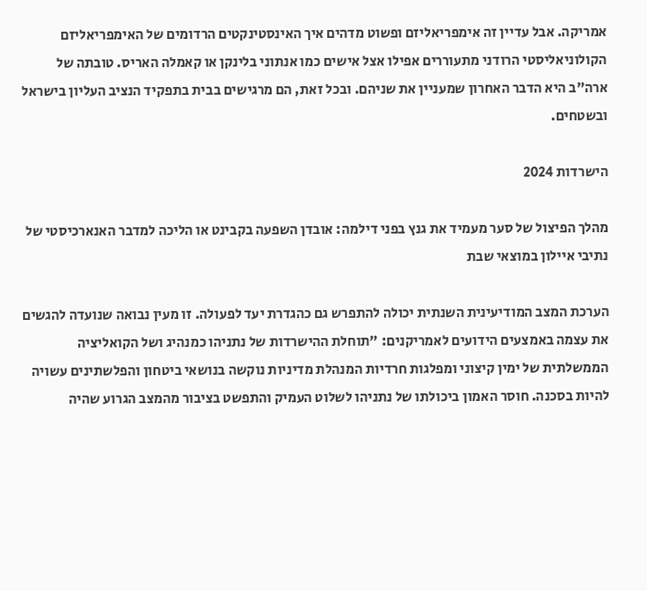אמריקה. אבל עדיין זה אימפריאליזם ופשוט מדהים איך האינסטינקטים הרדומים של האימפריאליזם הקולוניאליסטי הרודני מתעוררים אפילו אצל אישים כמו אנתוני בלינקן או קאמלה האריס. טובתה של ארה"ב היא הדבר האחרון שמעניין את שניהם. ובכל זאת, הם מרגישים בבית בתפקיד הנציב העליון בישראל ובשטחים.

הישרדות 2024

מהלך הפיצול של סער מעמיד את גנץ בפני דילמה: אובדן השפעה בקבינט או הליכה למדבר האנארכיסטי של נתיבי איילון במוצאי שבת

הערכת המצב המודיעינית השנתית יכולה להתפרש גם כהגדרת יעד לפעולה. זו מעין נבואה שנועדה להגשים את עצמה באמצעים הידועים לאמריקנים: "תוחלת ההישרדות של נתניהו כמנהיג ושל הקואליציה הממשלתית של ימין קיצוני ומפלגות חרדיות המנהלת מדיניות נוקשה בנושאי ביטחון והפלשתינים עשויה להיות בסכנה. חוסר האמון ביכולתו של נתניהו לשלוט העמיק והתפשט בציבור מהמצב הגרוע שהיה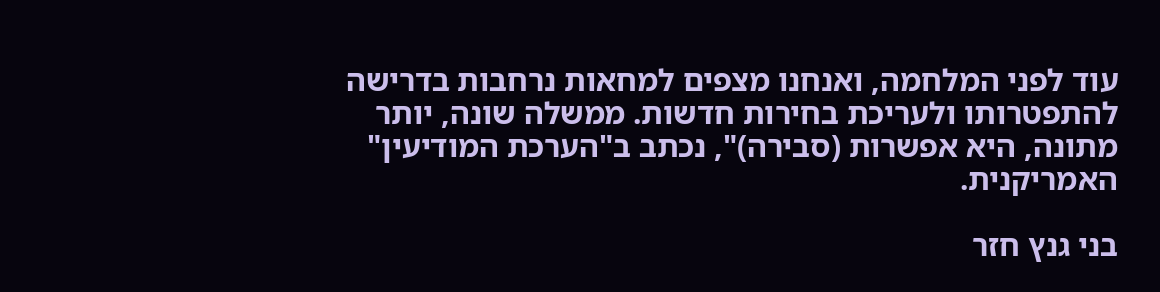עוד לפני המלחמה, ואנחנו מצפים למחאות נרחבות בדרישה להתפטרותו ולעריכת בחירות חדשות. ממשלה שונה, יותר מתונה, היא אפשרות (סבירה)", נכתב ב"הערכת המודיעין" האמריקנית.

בני גנץ חזר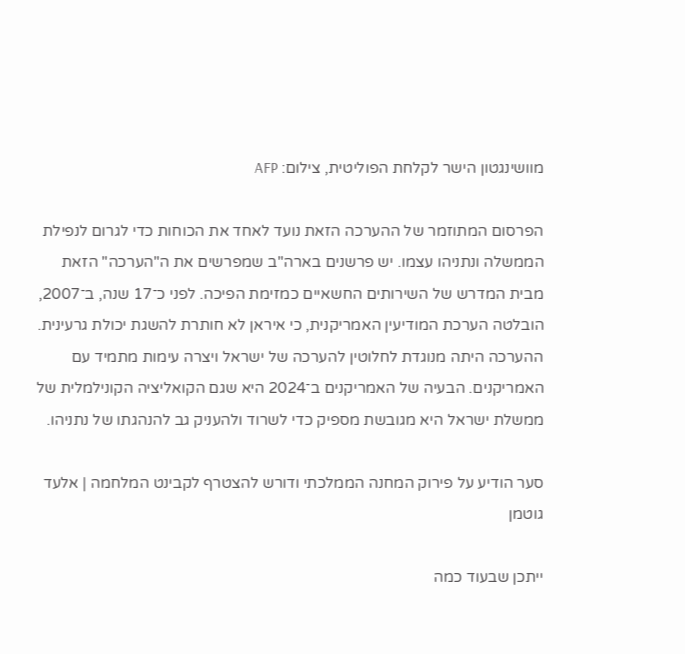מוושינגטון הישר לקלחת הפוליטית, צילום: AFP

הפרסום המתוזמר של ההערכה הזאת נועד לאחד את הכוחות כדי לגרום לנפילת הממשלה ונתניהו עצמו. יש פרשנים בארה"ב שמפרשים את ה"הערכה" הזאת מבית המדרש של השירותים החשאיים כמזימת הפיכה. לפני כ־17 שנה, ב־2007, הובלטה הערכת המודיעין האמריקנית, כי איראן לא חותרת להשגת יכולת גרעינית. ההערכה היתה מנוגדת לחלוטין להערכה של ישראל ויצרה עימות מתמיד עם האמריקנים. הבעיה של האמריקנים ב־2024 היא שגם הקואליציה הקונילמלית של ממשלת ישראל היא מגובשת מספיק כדי לשרוד ולהעניק גב להנהגתו של נתניהו.

סער הודיע על פירוק המחנה הממלכתי ודורש להצטרף לקבינט המלחמה | אלעד גוטמן

ייתכן שבעוד כמה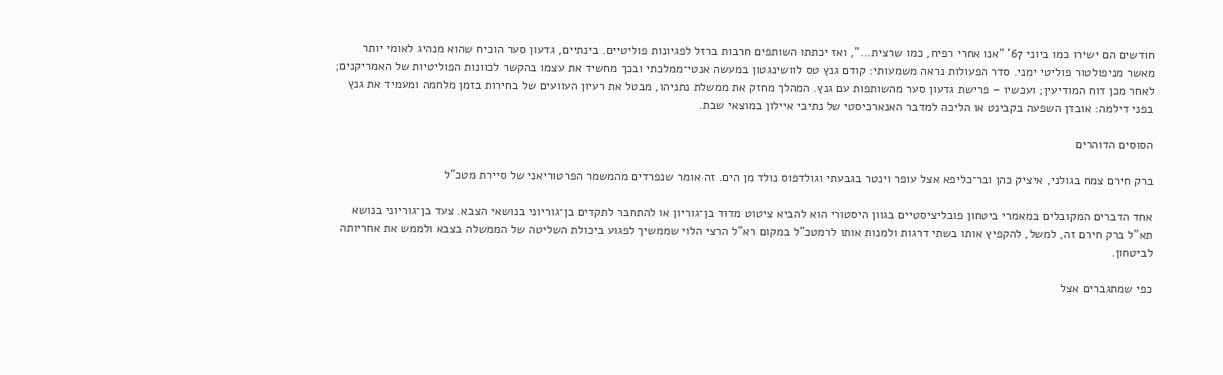חודשים הם ישירו כמו ביוני 67' "אנו אחרי רפיח, כמו שרצית...", ואז יכתתו השותפים חרבות ברזל לפגיונות פוליטיים. בינתיים, גדעון סער הוכיח שהוא מנהיג לאומי יותר מאשר מניפולטור פוליטי ימני. סדר הפעולות נראה משמעותי: קודם גנץ טס לוושינגטון במעשה אנטי־ממלכתי ובכך מחשיד את עצמו בהקשר לכוונות הפוליטיות של האמריקנים; לאחר מכן דוח המודיעין; ועכשיו – פרישת גדעון סער מהשותפות עם גנץ. המהלך מחזק את ממשלת נתניהו, מבטל את רעיון העוועים של בחירות בזמן מלחמה ומעמיד את גנץ בפני דילמה: אובדן השפעה בקבינט או הליכה למדבר האנארכיסטי של נתיבי איילון במוצאי שבת.

הסוסים הדוהרים

ברק חירם צמח בגולני, איציק כהן ובר־כליפא אצל עופר וינטר בגבעתי וגולדפוס נולד מן הים. זה אומר שנפרדים מהמשמר הפרטוריאני של סיירת מטכ"ל

אחד הדברים המקובלים במאמרי ביטחון פובליציסטיים בגוון היסטורי הוא להביא ציטוט מדוד בן־גוריון או להתחבר לתקדים בן־גוריוני בנושאי הצבא. צעד בן־גוריוני בנושא תא"ל ברק חירם זה, למשל, להקפיץ אותו בשתי דרגות ולמנות אותו לרמטכ"ל במקום רא"ל הרצי הלוי שממשיך לפגוע ביכולת השליטה של הממשלה בצבא ולממש את אחריותה לביטחון.

כפי שמתגברים אצל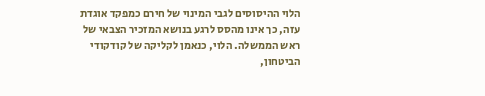הלוי ההיסוסים לגבי המינוי של חירם כמפקד אוגדת עזה, כך אינו מהסס לרגע בנושא המזכיר הצבאי של ראש הממשלה. הלוי, כנאמן לקליקה של קודקודי הביטחון,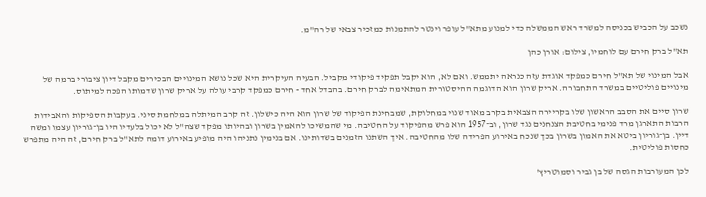נשכב על הכביש בכניסה למשרד ראש הממשלה כדי למנוע מתא"ל עופר וינטר להתמנות כמזכיר צבאי של רה"מ.

תא"ל ברק חירם עם לוחמיו, צילום: אורן כהן

אבל המינוי של תא"ל חירם כמפקד אוגדת עזה כנראה יתממש. ואם לא, הוא יקבל תפקיד פיקודי מקביל. הבעיה העיקרית היא שכל נושא המינויים הבכירים מקבל דיון ציבורי ברמה של מינויים פוליטיים במשרד התחבורה. אריק שרון הוא הדוגמה ההיסטורית המתאימה לברק חירם. בהבדל אחד - חירם כמפקד קרבי עולה על אריק שרון שדמותו הפכה למיתוס.

שרון סיים את הסבב הראשון שלו בקריירה הצבאית בקרב מאוד שנוי במחלוקת, שמבחינת הפיקוד של שרון הוא היה כישלון. זה קרב המיתלה במלחמת סיני. בעקבות הספיקות והאבידות הרבות התארגן מרד פנימי בחטיבת הצנחנים נגד שרון, וב־1957 הוא פרש מהפיקוד על החטיבה. מי שהמשיכו להאמין בשרון ובהיותו מפקד שצה"ל לא יכול בלעדיו היו בן־גוריון עצמו ומשה דיין. בן־גוריון ביטא את האמון בשרון בכך שנכח באירוע הפרידה שלו מהחטיבה. איך השתנו הזמנים בשדותינו. אם בנימין נתניהו היה מופיע באירוע דומה לתא"ל ברק חירם, זה היה מתפרש כחסות פוליטית.

לכן המעורבות הגסה של בן גביר וסמוטריץ'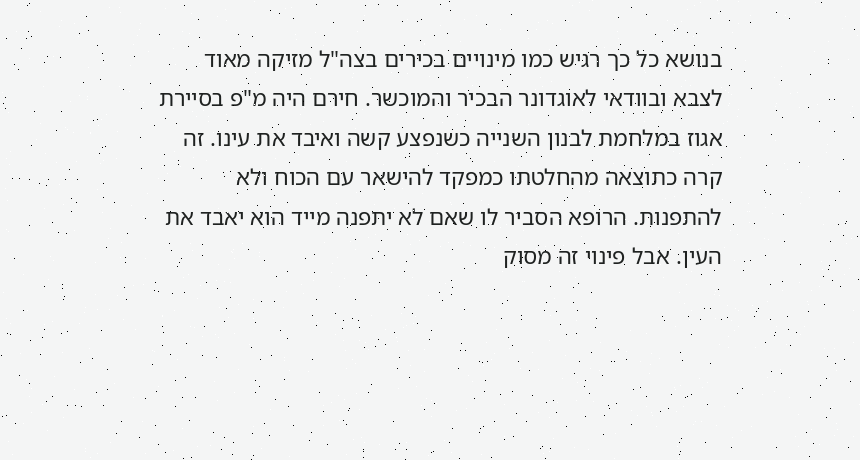בנושא כל כך רגיש כמו מינויים בכירים בצה"ל מזיקה מאוד לצבא ובוודאי לאוגדונר הבכיר והמוכשר. חירם היה מ"פ בסיירת אגוז במלחמת לבנון השנייה כשנפצע קשה ואיבד את עינו. זה קרה כתוצאה מהחלטתו כמפקד להישאר עם הכוח ולא להתפנות. הרופא הסביר לו שאם לא יתפנה מייד הוא יאבד את העין. אבל פינוי זה מסוק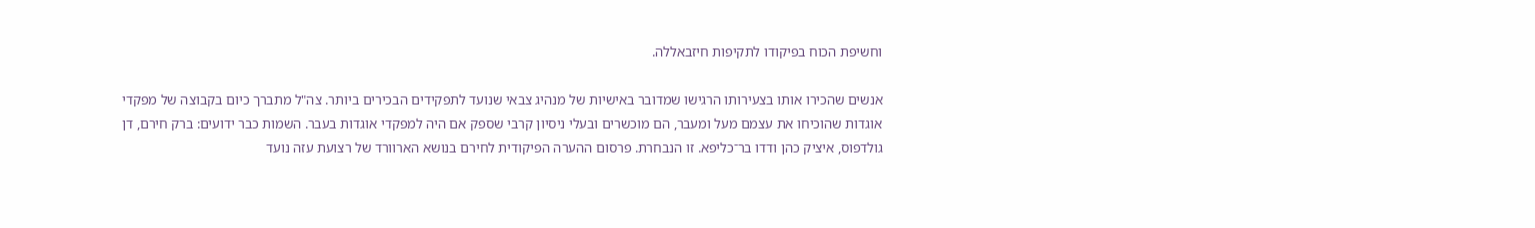וחשיפת הכוח בפיקודו לתקיפות חיזבאללה.

אנשים שהכירו אותו בצעירותו הרגישו שמדובר באישיות של מנהיג צבאי שנועד לתפקידים הבכירים ביותר. צה"ל מתברך כיום בקבוצה של מפקדי אוגדות שהוכיחו את עצמם מעל ומעבר, הם מוכשרים ובעלי ניסיון קרבי שספק אם היה למפקדי אוגדות בעבר. השמות כבר ידועים: ברק חירם, דן גולדפוס, איציק כהן ודדו בר־כליפא. זו הנבחרת. פרסום ההערה הפיקודית לחירם בנושא הארוורד של רצועת עזה נועד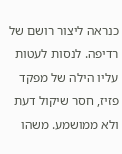כנראה ליצור רושם של רדיפה. לנסות לעטות עליו הילה של מפקד פזיז, חסר שיקול דעת ולא ממושמע. משהו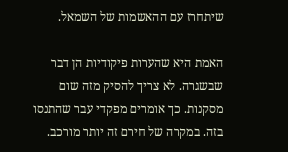שיתחרז עם ההאשמות של השמאל.

האמת היא שהערות פיקודיות הן דבר שבשגרה. לא צריך להסיק מזה שום מסקנות. כך אומרים מפקדי עבר שהתנסו בזה. במקרה של חירם זה יותר מורכב.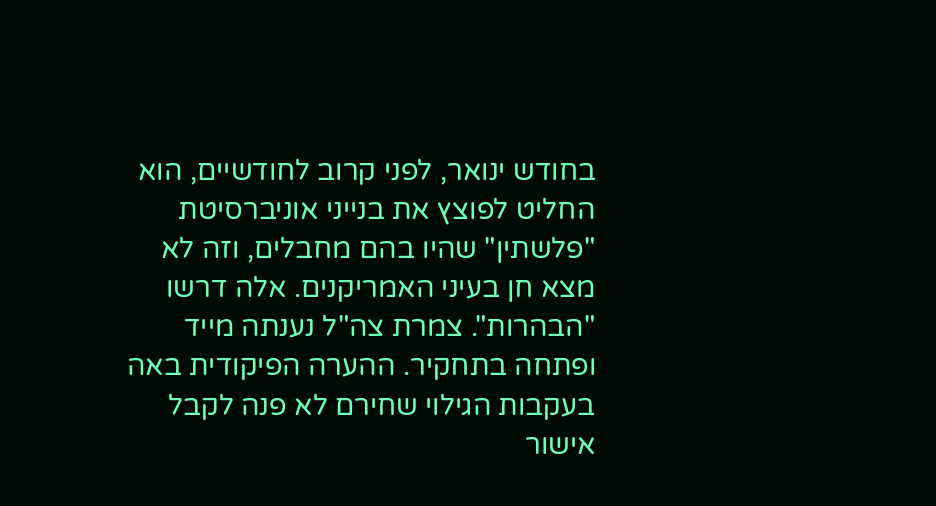בחודש ינואר, לפני קרוב לחודשיים, הוא החליט לפוצץ את בנייני אוניברסיטת "פלשתין" שהיו בהם מחבלים, וזה לא מצא חן בעיני האמריקנים. אלה דרשו "הבהרות". צמרת צה"ל נענתה מייד ופתחה בתחקיר. ההערה הפיקודית באה בעקבות הגילוי שחירם לא פנה לקבל אישור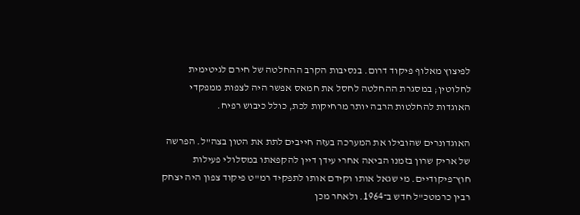לפיצוץ מאלוף פיקוד דרום. בנסיבות הקרב ההחלטה של חירם לגיטימית לחלוטין; במסגרת ההחלטה לחסל את חמאס אפשר היה לצפות ממפקדי האוגדות להחלטות הרבה יותר מרחיקות לכת, כולל כיבוש רפיח.

האוגדונרים שהובילו את המערכה בעזה חייבים לתת את הטון בצה"ל. הפרשה של אריק שרון בזמנו הביאה אחרי עידן דיין להקפאתו במסלולי פעילות חוץ־פיקודיים. מי שגאל אותו וקידם אותו לתפקיד רמ"ט פיקוד צפון היה יצחק רבין כרמטכ"ל חדש ב־1964. ולאחר מכן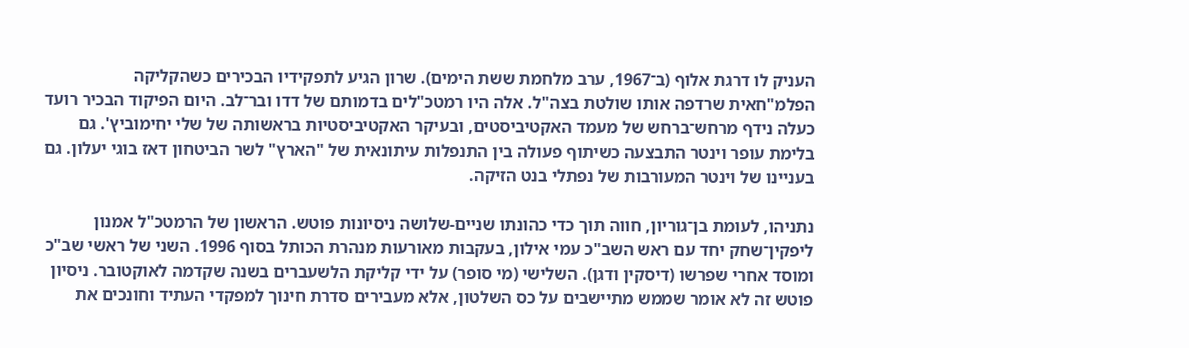העניק לו דרגת אלוף (ב־1967, ערב מלחמת ששת הימים). שרון הגיע לתפקידיו הבכירים כשהקליקה הפלמ"חאית שרדפה אותו שולטת בצה"ל. אלה היו רמטכ"לים בדמותם של דדו ובר־לב. היום הפיקוד הבכיר רועד כעלה נידף מרחש־ברחש של מעמד האקטיביסטים, ובעיקר האקטיביסטיות בראשותה של שלי יחימוביץ'. גם בלימת עופר וינטר התבצעה כשיתוף פעולה בין התנפלות עיתונאית של "הארץ" לשר הביטחון דאז בוגי יעלון. גם בעניינו של וינטר המעורבות של נפתלי בנט הזיקה.

נתניהו, לעומת בן־גוריון, חווה תוך כדי כהונתו שניים-שלושה ניסיונות פוטש. הראשון של הרמטכ"ל אמנון ליפקין־שחק יחד עם ראש השב"כ עמי אילון, בעקבות מאורעות מנהרת הכותל בסוף 1996. השני של ראשי שב"כ ומוסד אחרי שפרשו (דיסקין ודגן). השלישי (מי סופר) על ידי קליקת הלשעברים בשנה שקדמה לאוקטובר. ניסיון פוטש זה לא אומר שממש מתיישבים על כס השלטון, אלא מעבירים סדרת חינוך למפקדי העתיד וחונכים את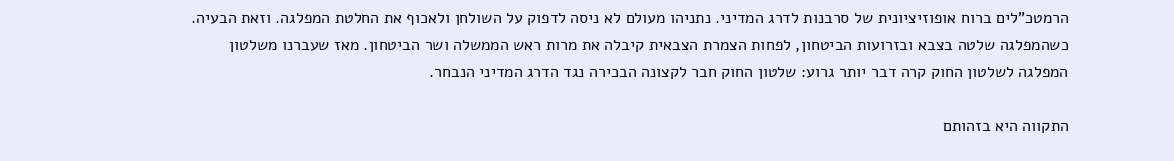הרמטכ"לים ברוח אופוזיציונית של סרבנות לדרג המדיני. נתניהו מעולם לא ניסה לדפוק על השולחן ולאכוף את החלטת המפלגה. וזאת הבעיה. כשהמפלגה שלטה בצבא ובזרועות הביטחון, לפחות הצמרת הצבאית קיבלה את מרות ראש הממשלה ושר הביטחון. מאז שעברנו משלטון המפלגה לשלטון החוק קרה דבר יותר גרוע: שלטון החוק חבר לקצונה הבכירה נגד הדרג המדיני הנבחר.

התקווה היא בזהותם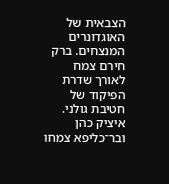הצבאית של האוגדונרים המנצחים. ברק חירם צמח לאורך שדרת הפיקוד של חטיבת גולני. איציק כהן ובר־כליפא צמחו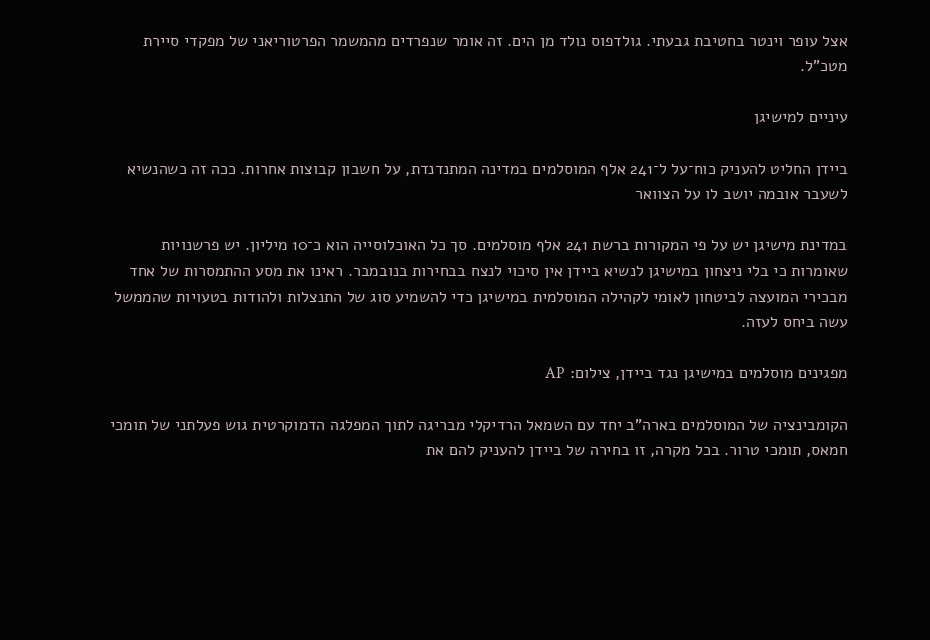אצל עופר וינטר בחטיבת גבעתי. גולדפוס נולד מן הים. זה אומר שנפרדים מהמשמר הפרטוריאני של מפקדי סיירת מטכ"ל.

עיניים למישיגן

ביידן החליט להעניק כוח־על ל־241 אלף המוסלמים במדינה המתנדנדת, על חשבון קבוצות אחרות. ככה זה כשהנשיא לשעבר אובמה יושב לו על הצוואר

במדינת מישיגן יש על פי המקורות ברשת 241 אלף מוסלמים. סך כל האוכלוסייה הוא כ־10 מיליון. יש פרשנויות שאומרות כי בלי ניצחון במישיגן לנשיא ביידן אין סיכוי לנצח בבחירות בנובמבר. ראינו את מסע ההתמסרות של אחד מבכירי המועצה לביטחון לאומי לקהילה המוסלמית במישיגן כדי להשמיע סוג של התנצלות ולהודות בטעויות שהממשל עשה ביחס לעזה.

מפגינים מוסלמים במישיגן נגד ביידן, צילום: AP

הקומבינציה של המוסלמים בארה"ב יחד עם השמאל הרדיקלי מבריגה לתוך המפלגה הדמוקרטית גוש פעלתני של תומכי חמאס, תומכי טרור. בכל מקרה, זו בחירה של ביידן להעניק להם את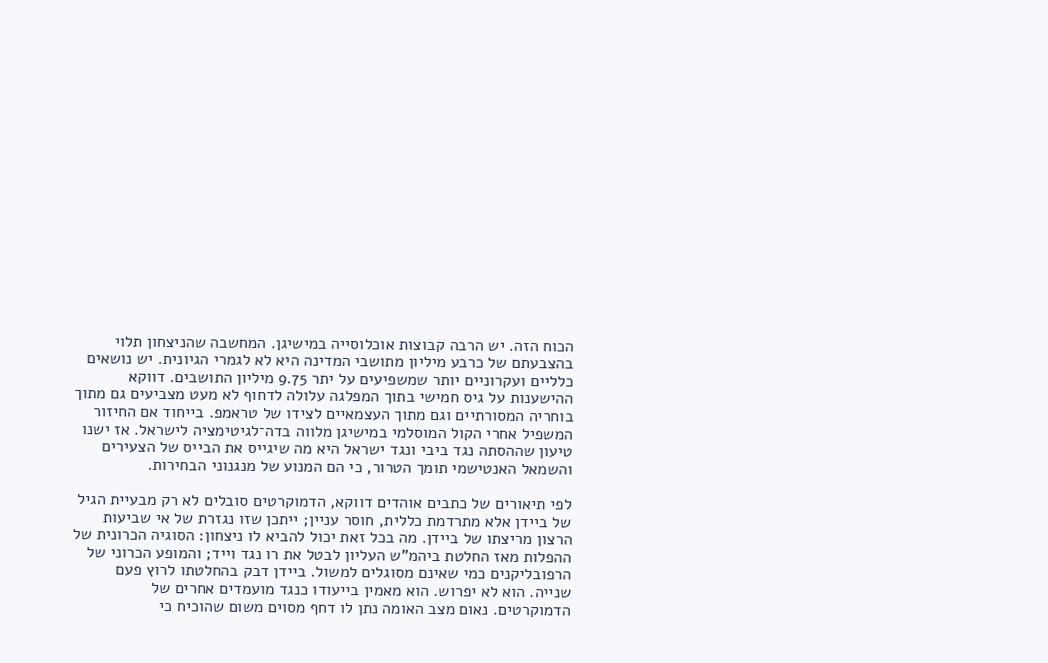הכוח הזה. יש הרבה קבוצות אוכלוסייה במישיגן. המחשבה שהניצחון תלוי בהצבעתם של כרבע מיליון מתושבי המדינה היא לא לגמרי הגיונית. יש נושאים כלליים ועקרוניים יותר שמשפיעים על יתר 9.75 מיליון התושבים. דווקא ההישענות על גיס חמישי בתוך המפלגה עלולה לדחוף לא מעט מצביעים גם מתוך בוחריה המסורתיים וגם מתוך העצמאיים לצידו של טראמפ. בייחוד אם החיזור המשפיל אחרי הקול המוסלמי במישיגן מלווה בדה־לגיטימציה לישראל. אז ישנו טיעון שההסתה נגד ביבי ונגד ישראל היא מה שיגייס את הבייס של הצעירים והשמאל האנטישמי תומך הטרור, כי הם המנוע של מנגנוני הבחירות.

לפי תיאורים של כתבים אוהדים דווקא, הדמוקרטים סובלים לא רק מבעיית הגיל של ביידן אלא מתרדמת כללית, חוסר עניין; ייתכן שזו נגזרת של אי שביעות הרצון מריצתו של ביידן. מה בכל זאת יכול להביא לו ניצחון: הסוגיה הכרונית של ההפלות מאז החלטת ביהמ"ש העליון לבטל את רו נגד וייד; והמופע הכרוני של הרפובליקנים כמי שאינם מסוגלים למשול. ביידן דבק בהחלטתו לרוץ פעם שנייה. הוא לא יפרוש. הוא מאמין בייעודו כנגד מועמדים אחרים של הדמוקרטים. נאום מצב האומה נתן לו דחף מסוים משום שהוכיח כי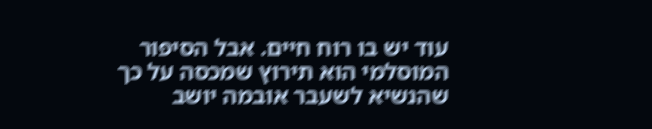עוד יש בו רוח חיים. אבל הסיפור המוסלמי הוא תירוץ שמכסה על כך שהנשיא לשעבר אובמה יושב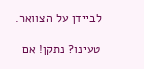לביידן על הצוואר.

טעינו? נתקן! אם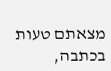מצאתם טעות בכתבה,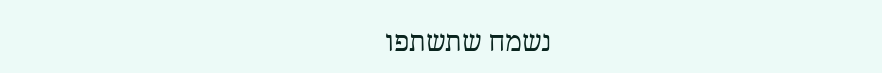נשמח שתשתפו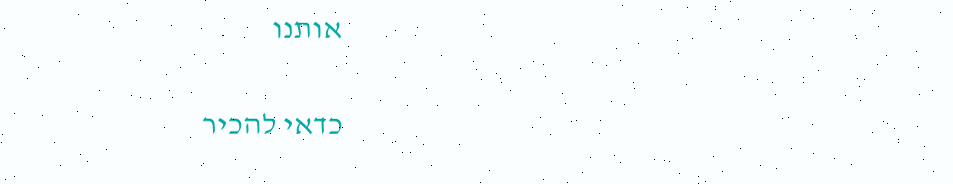אותנו

כדאי להכיר